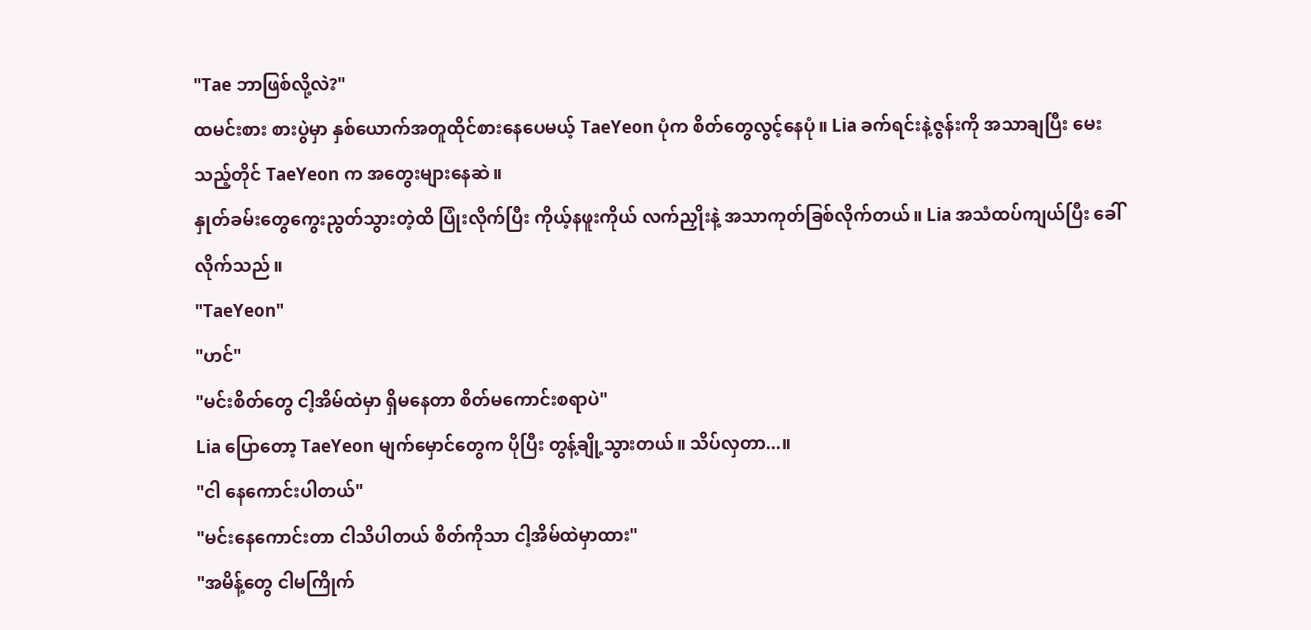"Tae ဘာဖြစ်လို့လဲ?"
ထမင်းစား စားပွဲမှာ နှစ်ယောက်အတူထိုင်စားနေပေမယ့် TaeYeon ပုံက စိတ်တွေလွင့်နေပုံ။ Lia ခက်ရင်းနဲ့ဇွန်းကို အသာချပြီး မေးသည့်တိုင် TaeYeon က အတွေးများနေဆဲ။
နှုတ်ခမ်းတွေကွေးညွတ်သွားတဲ့ထိ ပြုံးလိုက်ပြီး ကိုယ့်နဖူးကိုယ် လက်ညှိုးနဲ့ အသာကုတ်ခြစ်လိုက်တယ်။ Lia အသံထပ်ကျယ်ပြီး ခေါ်လိုက်သည်။
"TaeYeon"
"ဟင်"
"မင်းစိတ်တွေ ငါ့အိမ်ထဲမှာ ရှိမနေတာ စိတ်မကောင်းစရာပဲ"
Lia ပြောတော့ TaeYeon မျက်မှောင်တွေက ပိုပြီး တွန့်ချို့သွားတယ်။ သိပ်လှတာ...။
"ငါ နေကောင်းပါတယ်"
"မင်းနေကောင်းတာ ငါသိပါတယ် စိတ်ကိုသာ ငါ့အိမ်ထဲမှာထား"
"အမိန့်တွေ ငါမကြိုက်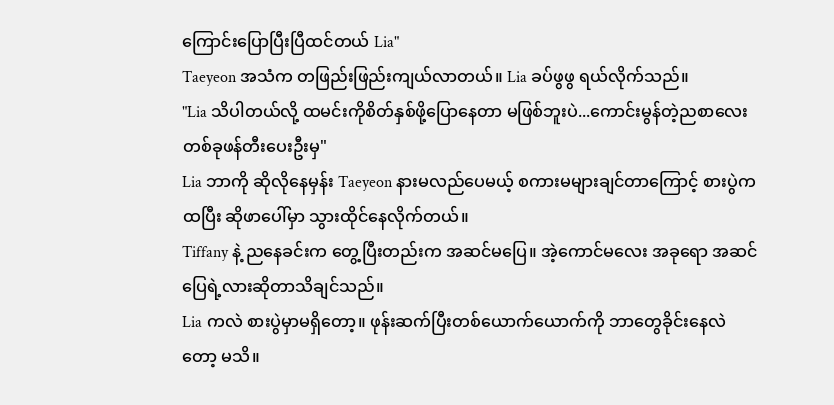ကြောင်းပြောပြီးပြီထင်တယ် Lia"
Taeyeon အသံက တဖြည်းဖြည်းကျယ်လာတယ်။ Lia ခပ်ဖွဖွ ရယ်လိုက်သည်။
"Lia သိပါတယ်လို့ ထမင်းကိုစိတ်နှစ်ဖို့ပြောနေတာ မဖြစ်ဘူးပဲ...ကောင်းမွန်တဲ့ညစာလေးတစ်ခုဖန်တီးပေးဦးမှ"
Lia ဘာကို ဆိုလိုနေမှန်း Taeyeon နားမလည်ပေမယ့် စကားမများချင်တာကြောင့် စားပွဲက ထပြီး ဆိုဖာပေါ်မှာ သွားထိုင်နေလိုက်တယ်။
Tiffany နဲ့ ညနေခင်းက တွေ့ပြီးတည်းက အဆင်မပြေ။ အဲ့ကောင်မလေး အခုရော အဆင်ပြေရဲ့လားဆိုတာသိချင်သည်။
Lia ကလဲ စားပွဲမှာမရှိတော့။ ဖုန်းဆက်ပြီးတစ်ယောက်ယောက်ကို ဘာတွေခိုင်းနေလဲတော့ မသိ။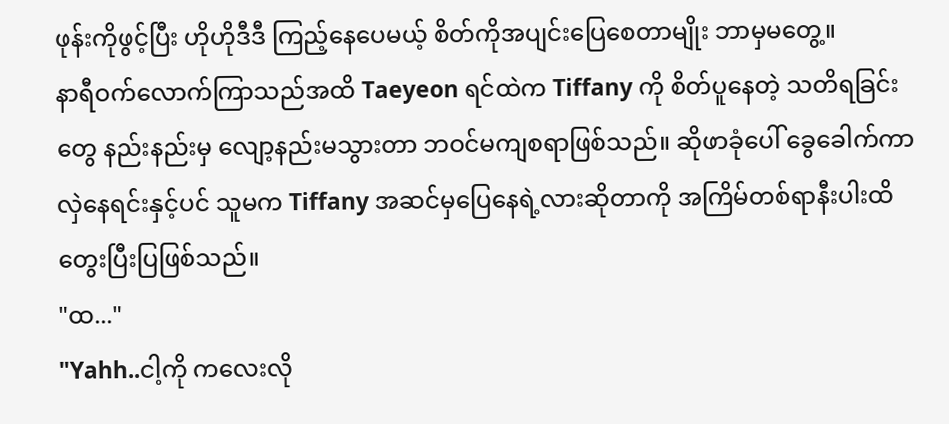ဖုန်းကိုဖွင့်ပြီး ဟိုဟိုဒီဒီ ကြည့်နေပေမယ့် စိတ်ကိုအပျင်းပြေစေတာမျိုး ဘာမှမတွေ့။
နာရီဝက်လောက်ကြာသည်အထိ Taeyeon ရင်ထဲက Tiffany ကို စိတ်ပူနေတဲ့ သတိရခြင်းတွေ နည်းနည်းမှ လျော့နည်းမသွားတာ ဘဝင်မကျစရာဖြစ်သည်။ ဆိုဖာခုံပေါ် ခွေခေါက်ကာ လှဲနေရင်းနှင့်ပင် သူမက Tiffany အဆင်မှပြေနေရဲ့လားဆိုတာကို အကြိမ်တစ်ရာနီးပါးထိ တွေးပြီးပြဖြစ်သည်။
"ထ..."
"Yahh..ငါ့ကို ကလေးလို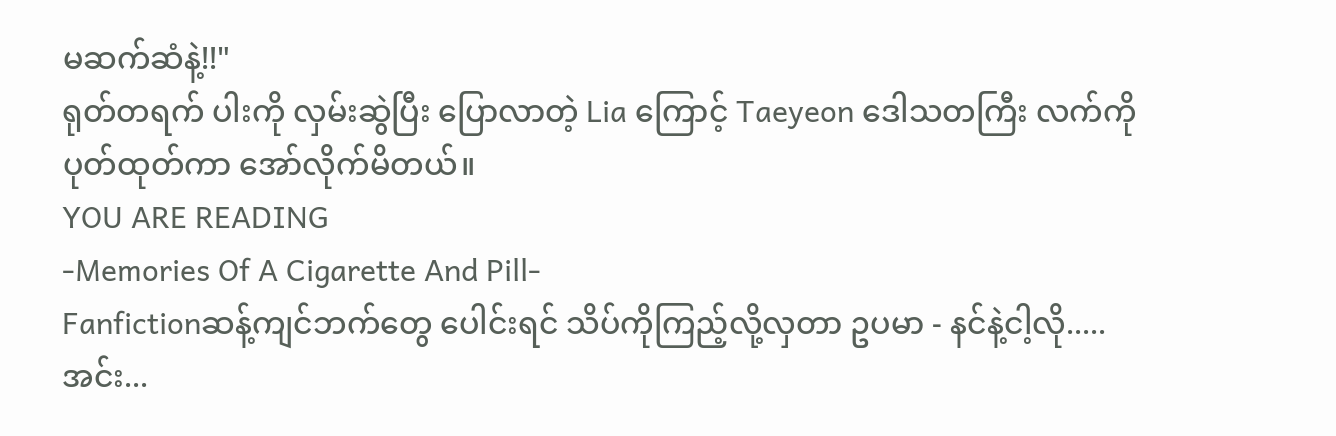မဆက်ဆံနဲ့!!"
ရုတ်တရက် ပါးကို လှမ်းဆွဲပြီး ပြောလာတဲ့ Lia ကြောင့် Taeyeon ဒေါသတကြီး လက်ကိုပုတ်ထုတ်ကာ အော်လိုက်မိတယ်။
YOU ARE READING
-Memories Of A Cigarette And Pill-
Fanfictionဆန့်ကျင်ဘက်တွေ ပေါင်းရင် သိပ်ကိုကြည့်လို့လှတာ ဥပမာ - နင်နဲ့ငါ့လို.....အင်း...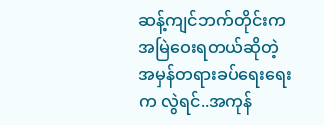ဆန့်ကျင်ဘက်တိုင်းက အမြဲဝေးရတယ်ဆိုတဲ့ အမှန်တရားခပ်ရေးရေးက လွဲရင်..အကုန်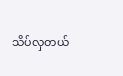သိပ်လှတယ်